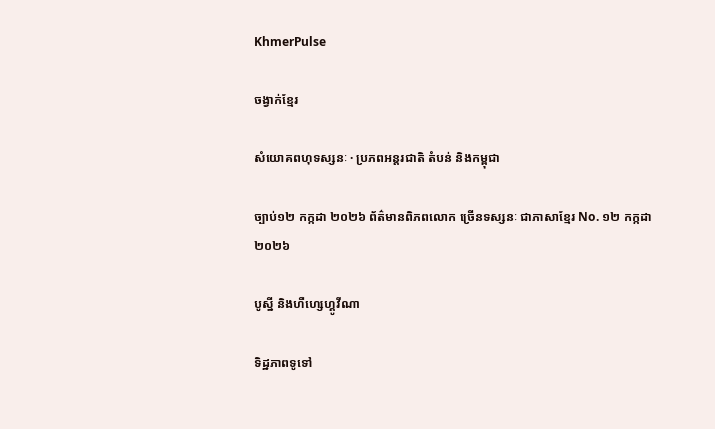KhmerPulse

ចង្វាក់ខ្មែរ

សំយោគពហុទស្សនៈ · ប្រភពអន្តរជាតិ តំបន់ និងកម្ពុជា

ច្បាប់១២ កក្កដា ២០២៦ ព័ត៌មានពិភពលោក ច្រើនទស្សនៈ ជាភាសាខ្មែរ No. ១២ កក្កដា ២០២៦

បូស្នី និងហឺហ្សេហ្គូវីណា

ទិដ្ឋភាពទូទៅ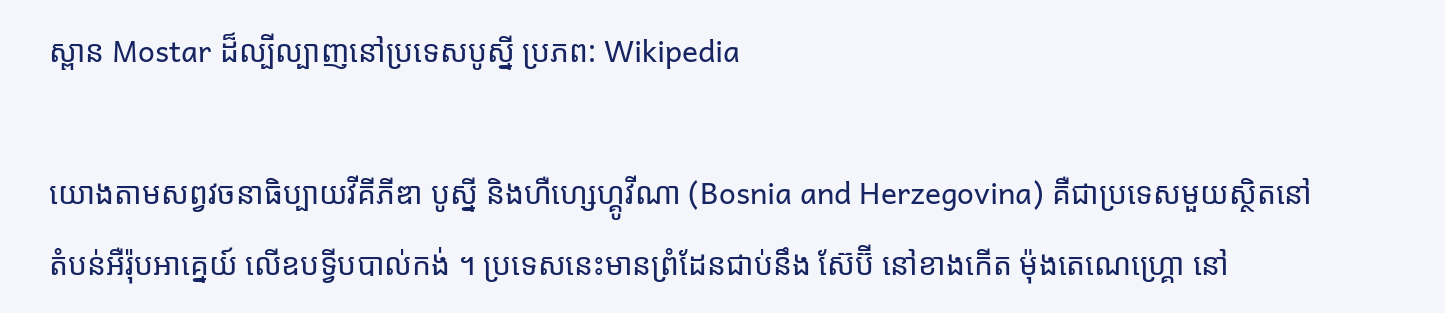ស្ពាន Mostar ដ៏ល្បីល្បាញនៅប្រទេសបូស្នី ប្រភព: Wikipedia

យោងតាមសព្វវចនាធិប្បាយវីគីភីឌា បូស្នី និងហឺហ្សេហ្គូវីណា (Bosnia and Herzegovina) គឺជាប្រទេសមួយស្ថិតនៅតំបន់អឺរ៉ុបអាគ្នេយ៍ លើឧបទ្វីបបាល់កង់ ។ ប្រទេសនេះមានព្រំដែនជាប់នឹង ស៊ែប៊ី នៅខាងកើត ម៉ុងតេណេហ្គ្រោ នៅ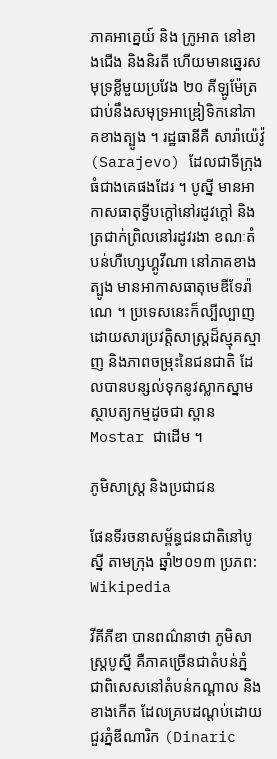ភាគអាគ្នេយ៍ និង ក្រូអាត នៅខាងជើង និងនិរតី ហើយមានឆ្នេរសមុទ្រខ្លីមួយប្រវែង ២០ គីឡូម៉ែត្រ ជាប់នឹងសមុទ្រអាឌ្រៀទិកនៅភាគខាងត្បូង ។ រដ្ឋធានីគឺ សារ៉ាយ៉េវ៉ូ (Sarajevo) ដែលជាទីក្រុងធំជាងគេផងដែរ ។ បូស្នី មានអាកាសធាតុទ្វីបក្ដៅនៅរដូវក្ដៅ និងត្រជាក់ព្រិលនៅរដូវរងា ខណៈតំបន់ហឺហ្សេហ្គូវីណា នៅភាគខាងត្បូង មានអាកាសធាតុមេឌីទែរ៉ាណេ ។ ប្រទេសនេះក៏ល្បីល្បាញដោយសារប្រវត្តិសាស្ត្រដ៏ស្មុគស្មាញ និងភាពចម្រុះនៃជនជាតិ ដែលបានបន្សល់ទុកនូវស្លាកស្នាមស្ថាបត្យកម្មដូចជា ស្ពាន Mostar ជាដើម ។

ភូមិសាស្ត្រ និងប្រជាជន

ផែនទីរចនាសម្ព័ន្ធជនជាតិនៅបូស្នី តាមក្រុង ឆ្នាំ២០១៣ ប្រភព: Wikipedia

វីគីភីឌា បានពណ៌នាថា ភូមិសាស្ត្របូស្នី គឺភាគច្រើនជាតំបន់ភ្នំ ជាពិសេសនៅតំបន់កណ្ដាល និងខាងកើត ដែលគ្របដណ្ដប់ដោយជួរភ្នំឌីណារិក (Dinaric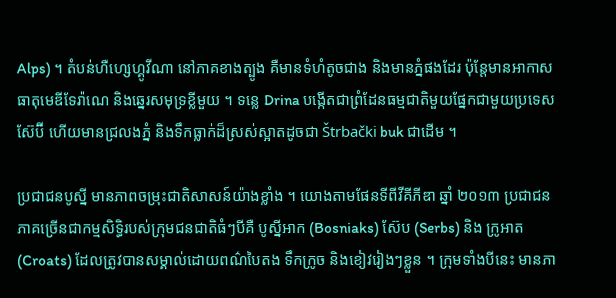Alps) ។ តំបន់ហឺហ្សេហ្គូវីណា នៅភាគខាងត្បូង គឺមានទំហំតូចជាង និងមានភ្នំផងដែរ ប៉ុន្តែមានអាកាសធាតុមេឌីទែរ៉ាណេ និងឆ្នេរសមុទ្រខ្លីមួយ ។ ទន្លេ Drina បង្កើតជាព្រំដែនធម្មជាតិមួយផ្នែកជាមួយប្រទេសស៊ែប៊ី ហើយមានជ្រលងភ្នំ និងទឹកធ្លាក់ដ៏ស្រស់ស្អាតដូចជា Štrbački buk ជាដើម ។

ប្រជាជនបូស្នី មានភាពចម្រុះជាតិសាសន៍យ៉ាងខ្លាំង ។ យោងតាមផែនទីពីវីគីភីឌា ឆ្នាំ ២០១៣ ប្រជាជនភាគច្រើនជាកម្មសិទ្ធិរបស់ក្រុមជនជាតិធំៗបីគឺ បូស្នីអាក (Bosniaks) ស៊ែប (Serbs) និង ក្រូអាត (Croats) ដែលត្រូវបានសម្គាល់ដោយពណ៌បៃតង ទឹកក្រូច និងខៀវរៀងៗខ្លួន ។ ក្រុមទាំងបីនេះ មានភា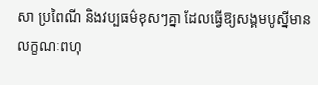សា ប្រពៃណី និងវប្បធម៌ខុសៗគ្នា ដែលធ្វើឱ្យសង្គមបូស្នីមានលក្ខណៈពហុ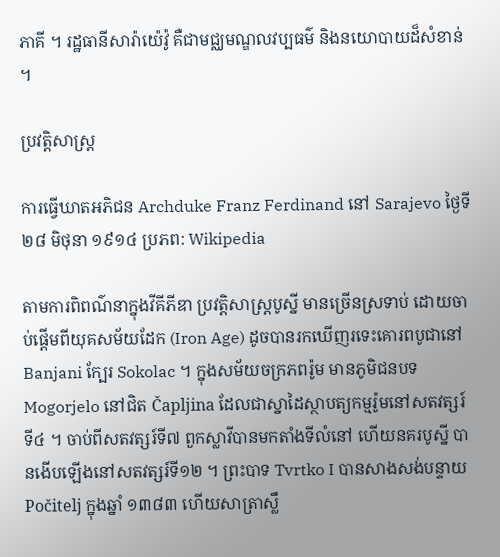ភាគី ។ រដ្ឋធានីសារ៉ាយ៉េវ៉ូ គឺជាមជ្ឈមណ្ឌលវប្បធម៌ និងនយោបាយដ៏សំខាន់ ។

ប្រវត្តិសាស្ត្រ

ការធ្វើឃាតអភិជន Archduke Franz Ferdinand នៅ Sarajevo ថ្ងៃទី ២៨ មិថុនា ១៩១៤ ប្រភព: Wikipedia

តាមការពិពណ៌នាក្នុងវីគីភីឌា ប្រវត្តិសាស្ត្របូស្នី មានច្រើនស្រទាប់ ដោយចាប់ផ្ដើមពីយុគសម័យដែក (Iron Age) ដូចបានរកឃើញរទេះគោរពបូជានៅ Banjani ក្បែរ Sokolac ។ ក្នុងសម័យចក្រភពរ៉ូម មានភូមិជនបទ Mogorjelo នៅជិត Čapljina ដែលជាស្នាដៃស្ថាបត្យកម្មរ៉ូមនៅសតវត្សរ៍ទី៤ ។ ចាប់ពីសតវត្សរ៍ទី៧ ពួកស្លាវីបានមកតាំងទីលំនៅ ហើយនគរបូស្នី បានងើបឡើងនៅសតវត្សរ៍ទី១២ ។ ព្រះបាទ Tvrtko I បានសាងសង់បន្ទាយ Počitelj ក្នុងឆ្នាំ ១៣៨៣ ហើយសាត្រាស្លឹ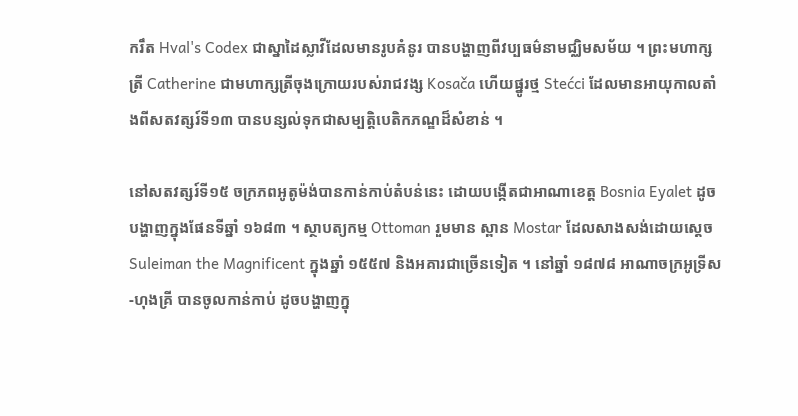ករឹត Hval's Codex ជាស្នាដៃស្លាវីដែលមានរូបគំនូរ បានបង្ហាញពីវប្បធម៌នាមជ្ឈិមសម័យ ។ ព្រះមហាក្សត្រី Catherine ជាមហាក្សត្រីចុងក្រោយរបស់រាជវង្ស Kosača ហើយផ្នូរថ្ម Stećci ដែលមានអាយុកាលតាំងពីសតវត្សរ៍ទី១៣ បានបន្សល់ទុកជាសម្បត្តិបេតិកភណ្ឌដ៏សំខាន់ ។

នៅសតវត្សរ៍ទី១៥ ចក្រភពអូតូម៉ង់បានកាន់កាប់តំបន់នេះ ដោយបង្កើតជាអាណាខេត្ត Bosnia Eyalet ដូចបង្ហាញក្នុងផែនទីឆ្នាំ ១៦៨៣ ។ ស្ថាបត្យកម្ម Ottoman រួមមាន ស្ពាន Mostar ដែលសាងសង់ដោយស្តេច Suleiman the Magnificent ក្នុងឆ្នាំ ១៥៥៧ និងអគារជាច្រើនទៀត ។ នៅឆ្នាំ ១៨៧៨ អាណាចក្រអូទ្រីស-ហុងគ្រី បានចូលកាន់កាប់ ដូចបង្ហាញក្នុ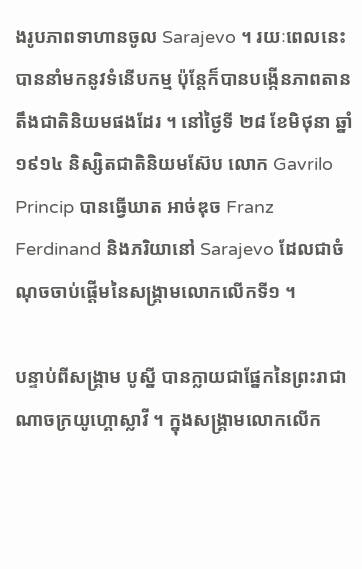ងរូបភាពទាហានចូល Sarajevo ។ រយៈពេលនេះ បាននាំមកនូវទំនើបកម្ម ប៉ុន្តែក៏បានបង្កើនភាពតានតឹងជាតិនិយមផងដែរ ។ នៅថ្ងៃទី ២៨ ខែមិថុនា ឆ្នាំ ១៩១៤ និស្សិតជាតិនិយមស៊ែប លោក Gavrilo Princip បានធ្វើឃាត អាច់ឌុច Franz Ferdinand និងភរិយានៅ Sarajevo ដែលជាចំណុចចាប់ផ្ដើមនៃសង្គ្រាមលោកលើកទី១ ។

បន្ទាប់ពីសង្គ្រាម បូស្នី បានក្លាយជាផ្នែកនៃព្រះរាជាណាចក្រយូហ្គោស្លាវី ។ ក្នុងសង្គ្រាមលោកលើក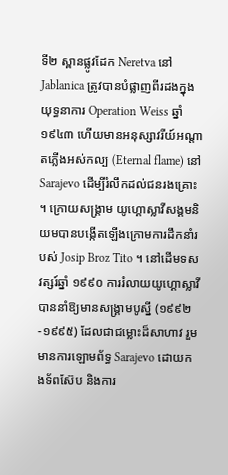ទី២ ស្ពានផ្លូវដែក Neretva នៅ Jablanica ត្រូវបានបំផ្លាញពីរដងក្នុងយុទ្ធនាការ Operation Weiss ឆ្នាំ ១៩៤៣ ហើយមានអនុស្សាវរីយ៍អណ្ដាតភ្លើងអស់កល្ប (Eternal flame) នៅ Sarajevo ដើម្បីរំលឹកដល់ជនរងគ្រោះ ។ ក្រោយសង្គ្រាម យូហ្គោស្លាវីសង្គមនិយមបានបង្កើតឡើងក្រោមការដឹកនាំរបស់ Josip Broz Tito ។ នៅដើមទសវត្សរ៍ឆ្នាំ ១៩៩០ ការរំលាយយូហ្គោស្លាវីបាននាំឱ្យមានសង្គ្រាមបូស្នី (១៩៩២-១៩៩៥) ដែលជាជម្លោះដ៏សាហាវ រួមមានការឡោមព័ទ្ធ Sarajevo ដោយកងទ័ពស៊ែប និងការ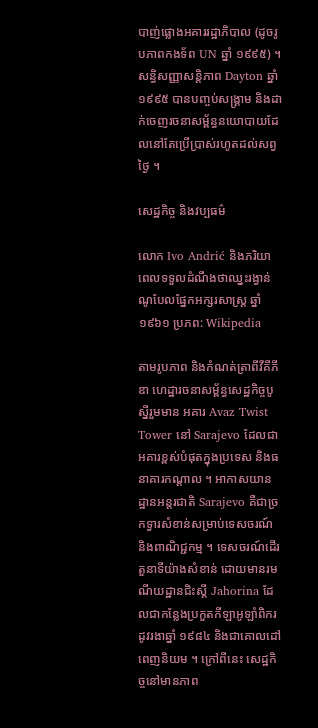បាញ់ផ្លោងអគាររដ្ឋាភិបាល (ដូចរូបភាពកងទ័ព UN ឆ្នាំ ១៩៩៥) ។ សន្ធិសញ្ញាសន្តិភាព Dayton ឆ្នាំ ១៩៩៥ បានបញ្ចប់សង្គ្រាម និងដាក់ចេញរចនាសម្ព័ន្ធនយោបាយដែលនៅតែប្រើប្រាស់រហូតដល់សព្វថ្ងៃ ។

សេដ្ឋកិច្ច និងវប្បធម៌

លោក Ivo Andrić និងភរិយា ពេលទទួលដំណឹងថាឈ្នះរង្វាន់ណូបែលផ្នែកអក្សរសាស្ត្រ ឆ្នាំ ១៩៦១ ប្រភព: Wikipedia

តាមរូបភាព និងកំណត់ត្រាពីវីគីភីឌា ហេដ្ឋារចនាសម្ព័ន្ធសេដ្ឋកិច្ចបូស្នីរួមមាន អគារ Avaz Twist Tower នៅ Sarajevo ដែលជាអគារខ្ពស់បំផុតក្នុងប្រទេស និងធនាគារកណ្តាល ។ អាកាសយានដ្ឋានអន្តរជាតិ Sarajevo គឺជាច្រកទ្វារសំខាន់សម្រាប់ទេសចរណ៍ និងពាណិជ្ជកម្ម ។ ទេសចរណ៍ដើរតួនាទីយ៉ាងសំខាន់ ដោយមានរមណីយដ្ឋានជិះស្គី Jahorina ដែលជាកន្លែងប្រកួតកីឡាអូឡាំពិករដូវរងាឆ្នាំ ១៩៨៤ និងជាគោលដៅពេញនិយម ។ ក្រៅពីនេះ សេដ្ឋកិច្ចនៅមានភាព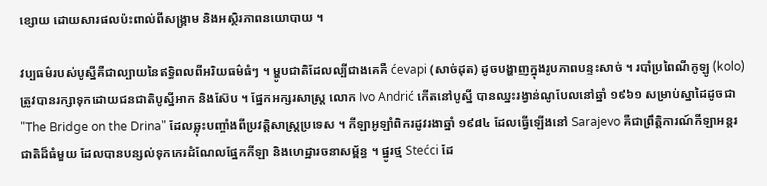ខ្សោយ ដោយសារផលប៉ះពាល់ពីសង្គ្រាម និងអស្ថិរភាពនយោបាយ ។

វប្បធម៌របស់បូស្នីគឺជាល្បាយនៃឥទ្ធិពលពីអរិយធម៌ធំៗ ។ ម្ហូបជាតិដែលល្បីជាងគេគឺ ćevapi (សាច់ដុត) ដូចបង្ហាញក្នុងរូបភាពបន្ទះសាច់ ។ របាំប្រពៃណីកូឡូ (kolo) ត្រូវបានរក្សាទុកដោយជនជាតិបូស្នីអាក និងស៊ែប ។ ផ្នែកអក្សរសាស្ត្រ លោក Ivo Andrić កើតនៅបូស្នី បានឈ្នះរង្វាន់ណូបែលនៅឆ្នាំ ១៩៦១ សម្រាប់ស្នាដៃដូចជា "The Bridge on the Drina" ដែលឆ្លុះបញ្ចាំងពីប្រវត្តិសាស្ត្រប្រទេស ។ កីឡាអូឡាំពិករដូវរងាឆ្នាំ ១៩៨៤ ដែលធ្វើឡើងនៅ Sarajevo គឺជាព្រឹត្តិការណ៍កីឡាអន្តរជាតិដ៏ធំមួយ ដែលបានបន្សល់ទុកកេរដំណែលផ្នែកកីឡា និងហេដ្ឋារចនាសម្ព័ន្ធ ។ ផ្នូរថ្ម Stećci ដែ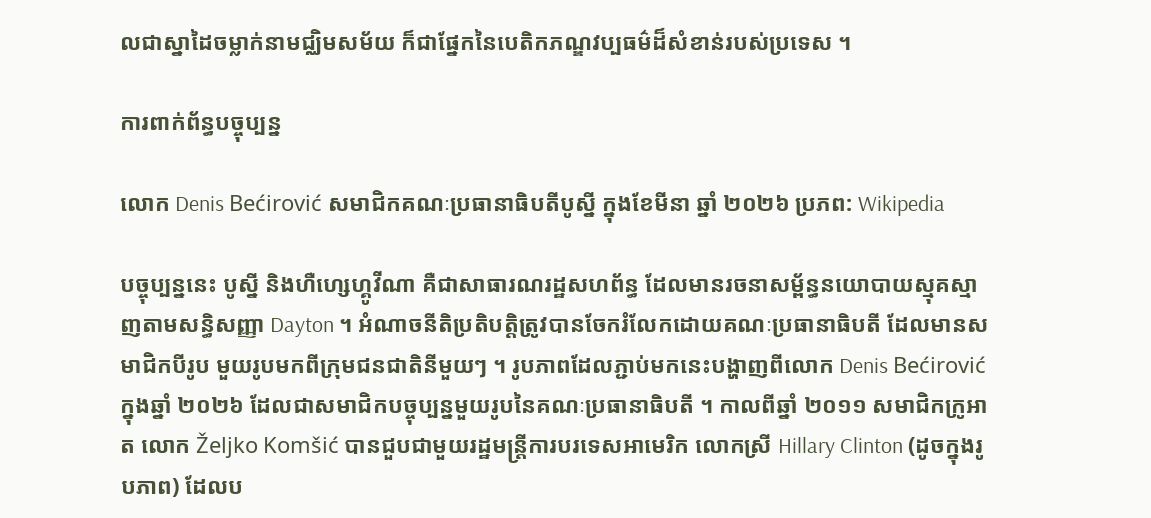លជាស្នាដៃចម្លាក់នាមជ្ឈិមសម័យ ក៏ជាផ្នែកនៃបេតិកភណ្ឌវប្បធម៌ដ៏សំខាន់របស់ប្រទេស ។

ការពាក់ព័ន្ធបច្ចុប្បន្ន

លោក Denis Bećirović សមាជិកគណៈប្រធានាធិបតីបូស្នី ក្នុងខែមីនា ឆ្នាំ ២០២៦ ប្រភព: Wikipedia

បច្ចុប្បន្ននេះ បូស្នី និងហឺហ្សេហ្គូវីណា គឺជាសាធារណរដ្ឋសហព័ន្ធ ដែលមានរចនាសម្ព័ន្ធនយោបាយស្មុគស្មាញតាមសន្ធិសញ្ញា Dayton ។ អំណាចនីតិប្រតិបត្តិត្រូវបានចែករំលែកដោយគណៈប្រធានាធិបតី ដែលមានសមាជិកបីរូប មួយរូបមកពីក្រុមជនជាតិនីមួយៗ ។ រូបភាពដែលភ្ជាប់មកនេះបង្ហាញពីលោក Denis Bećirović ក្នុងឆ្នាំ ២០២៦ ដែលជាសមាជិកបច្ចុប្បន្នមួយរូបនៃគណៈប្រធានាធិបតី ។ កាលពីឆ្នាំ ២០១១ សមាជិកក្រូអាត លោក Željko Komšić បានជួបជាមួយរដ្ឋមន្ត្រីការបរទេសអាមេរិក លោកស្រី Hillary Clinton (ដូចក្នុងរូបភាព) ដែលប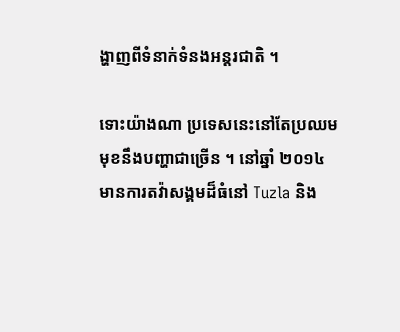ង្ហាញពីទំនាក់ទំនងអន្តរជាតិ ។

ទោះយ៉ាងណា ប្រទេសនេះនៅតែប្រឈមមុខនឹងបញ្ហាជាច្រើន ។ នៅឆ្នាំ ២០១៤ មានការតវ៉ាសង្គមដ៏ធំនៅ Tuzla និង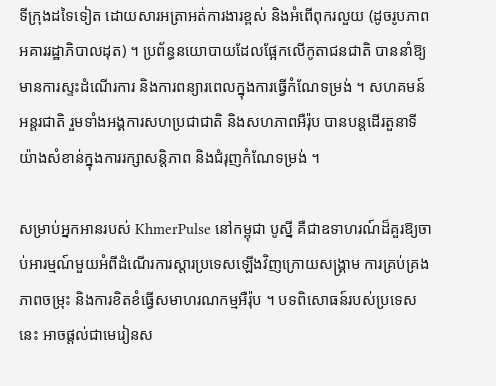ទីក្រុងដទៃទៀត ដោយសារអត្រាអត់ការងារខ្ពស់ និងអំពើពុករលួយ (ដូចរូបភាពអគាររដ្ឋាភិបាលដុត) ។ ប្រព័ន្ធនយោបាយដែលផ្អែកលើកូតាជនជាតិ បាននាំឱ្យមានការស្ទះដំណើរការ និងការពន្យារពេលក្នុងការធ្វើកំណែទម្រង់ ។ សហគមន៍អន្តរជាតិ រួមទាំងអង្គការសហប្រជាជាតិ និងសហភាពអឺរ៉ុប បានបន្តដើរតួនាទីយ៉ាងសំខាន់ក្នុងការរក្សាសន្តិភាព និងជំរុញកំណែទម្រង់ ។

សម្រាប់អ្នកអានរបស់ KhmerPulse នៅកម្ពុជា បូស្នី គឺជាឧទាហរណ៍ដ៏គួរឱ្យចាប់អារម្មណ៍មួយអំពីដំណើរការស្ដារប្រទេសឡើងវិញក្រោយសង្គ្រាម ការគ្រប់គ្រងភាពចម្រុះ និងការខិតខំធ្វើសមាហរណកម្មអឺរ៉ុប ។ បទពិសោធន៍របស់ប្រទេសនេះ អាចផ្ដល់ជាមេរៀនស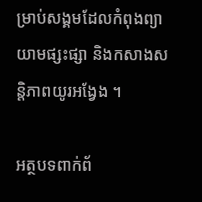ម្រាប់សង្គមដែលកំពុងព្យាយាមផ្សះផ្សា និងកសាងសន្តិភាពយូរអង្វែង ។

អត្ថបទពាក់ព័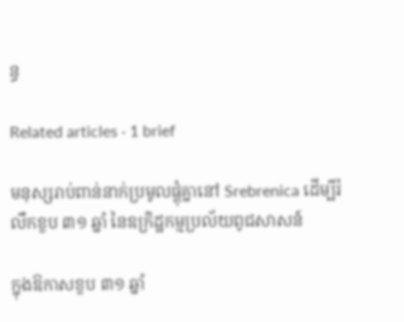ន្ធ

Related articles · 1 brief

មនុស្សរាប់ពាន់នាក់ប្រមូលផ្តុំគ្នានៅ Srebrenica ដើម្បីរំលឹកខួប ៣១ ឆ្នាំ នៃឧក្រិដ្ឋកម្មប្រល័យពូជសាសន៍

ក្នុងឱកាសខួប ៣១ ឆ្នាំ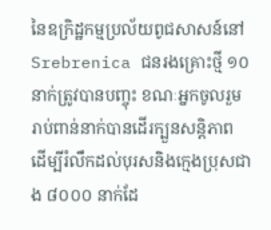នៃឧក្រិដ្ឋកម្មប្រល័យពូជសាសន៍នៅ Srebrenica ជនរងគ្រោះថ្មី ១០ នាក់ត្រូវបានបញ្ចុះ ខណៈអ្នកចូលរួមរាប់ពាន់នាក់បានដើរក្បួនសន្តិភាព ដើម្បីរំលឹកដល់បុរសនិងក្មេងប្រុសជាង ៨០០០ នាក់ដែ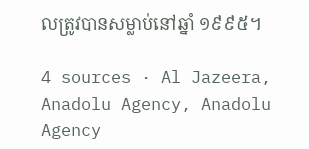លត្រូវបានសម្លាប់នៅឆ្នាំ ១៩៩៥។

4 sources · Al Jazeera, Anadolu Agency, Anadolu Agency